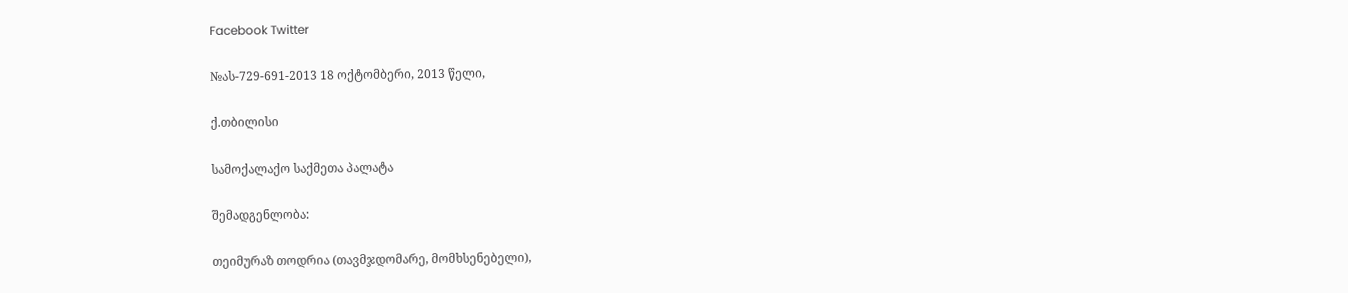Facebook Twitter

№ას-729-691-2013 18 ოქტომბერი, 2013 წელი,

ქ.თბილისი

სამოქალაქო საქმეთა პალატა

შემადგენლობა:

თეიმურაზ თოდრია (თავმჯდომარე, მომხსენებელი),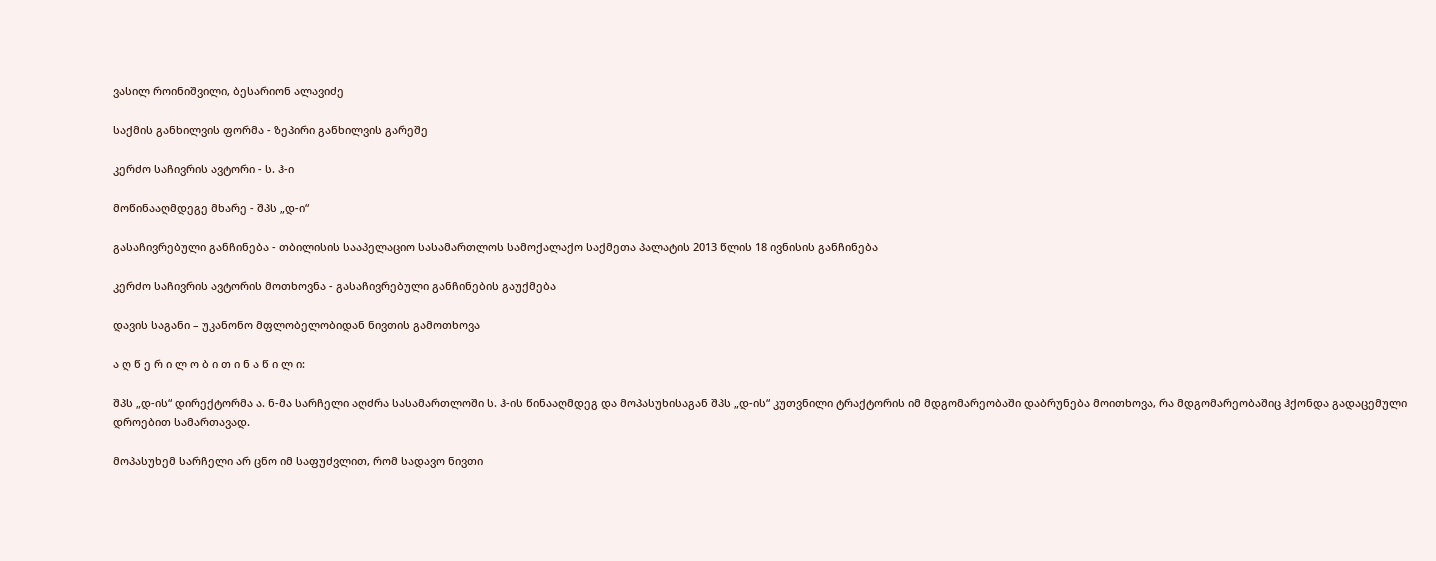ვასილ როინიშვილი, ბესარიონ ალავიძე

საქმის განხილვის ფორმა - ზეპირი განხილვის გარეშე

კერძო საჩივრის ავტორი - ს. ჰ-ი

მოწინააღმდეგე მხარე - შპს „დ-ი“

გასაჩივრებული განჩინება - თბილისის სააპელაციო სასამართლოს სამოქალაქო საქმეთა პალატის 2013 წლის 18 ივნისის განჩინება

კერძო საჩივრის ავტორის მოთხოვნა - გასაჩივრებული განჩინების გაუქმება

დავის საგანი – უკანონო მფლობელობიდან ნივთის გამოთხოვა

ა ღ წ ე რ ი ლ ო ბ ი თ ი ნ ა წ ი ლ ი:

შპს „დ-ის“ დირექტორმა ა. ნ-მა სარჩელი აღძრა სასამართლოში ს. ჰ-ის წინააღმდეგ და მოპასუხისაგან შპს „დ-ის“ კუთვნილი ტრაქტორის იმ მდგომარეობაში დაბრუნება მოითხოვა, რა მდგომარეობაშიც ჰქონდა გადაცემული დროებით სამართავად.

მოპასუხემ სარჩელი არ ცნო იმ საფუძვლით, რომ სადავო ნივთი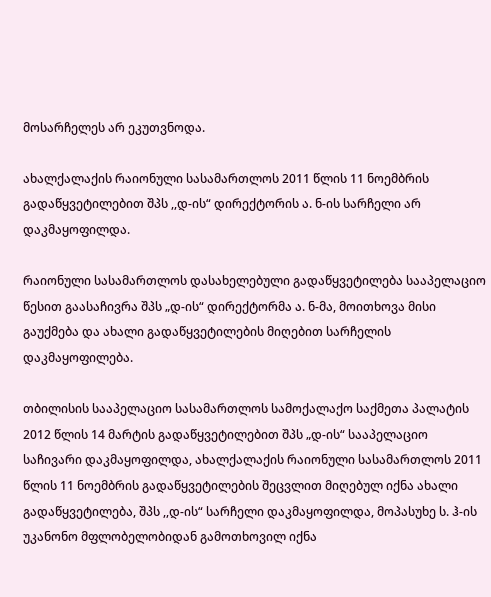მოსარჩელეს არ ეკუთვნოდა.

ახალქალაქის რაიონული სასამართლოს 2011 წლის 11 ნოემბრის გადაწყვეტილებით შპს ,,დ-ის“ დირექტორის ა. ნ-ის სარჩელი არ დაკმაყოფილდა.

რაიონული სასამართლოს დასახელებული გადაწყვეტილება სააპელაციო წესით გაასაჩივრა შპს „დ-ის“ დირექტორმა ა. ნ-მა, მოითხოვა მისი გაუქმება და ახალი გადაწყვეტილების მიღებით სარჩელის დაკმაყოფილება.

თბილისის სააპელაციო სასამართლოს სამოქალაქო საქმეთა პალატის 2012 წლის 14 მარტის გადაწყვეტილებით შპს „დ-ის“ სააპელაციო საჩივარი დაკმაყოფილდა, ახალქალაქის რაიონული სასამართლოს 2011 წლის 11 ნოემბრის გადაწყვეტილების შეცვლით მიღებულ იქნა ახალი გადაწყვეტილება, შპს ,,დ-ის“ სარჩელი დაკმაყოფილდა, მოპასუხე ს. ჰ-ის უკანონო მფლობელობიდან გამოთხოვილ იქნა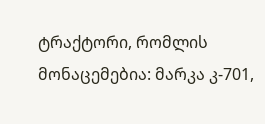ტრაქტორი, რომლის მონაცემებია: მარკა კ-701,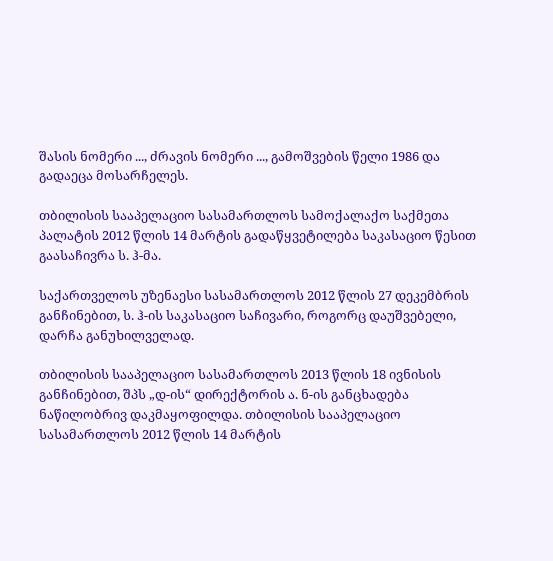შასის ნომერი ..., ძრავის ნომერი ..., გამოშვების წელი 1986 და გადაეცა მოსარჩელეს.

თბილისის სააპელაციო სასამართლოს სამოქალაქო საქმეთა პალატის 2012 წლის 14 მარტის გადაწყვეტილება საკასაციო წესით გაასაჩივრა ს. ჰ-მა.

საქართველოს უზენაესი სასამართლოს 2012 წლის 27 დეკემბრის განჩინებით, ს. ჰ-ის საკასაციო საჩივარი, როგორც დაუშვებელი, დარჩა განუხილველად.

თბილისის სააპელაციო სასამართლოს 2013 წლის 18 ივნისის განჩინებით, შპს „დ-ის“ დირექტორის ა. ნ-ის განცხადება ნაწილობრივ დაკმაყოფილდა. თბილისის სააპელაციო სასამართლოს 2012 წლის 14 მარტის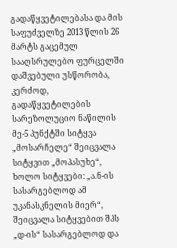გადაწყვეტილებასა და მის საფუძველზე 2013 წლის 26 მარტს გაცემულ სააღსრულებო ფურცელში დაშვებული უსწორობა, კერძოდ, გადაწყვეტილების სარეზოლუციო ნაწილის მე-5 პუნქტში სიტყვა „მოსარჩელე“ შეიცვალა სიტყვით „მოპასუხე“, ხოლო სიტყვები: „ა.ნ-ის სასარგებლოდ ამ უკანასკნელის მიერ“, შეიცვალა სიტყვებით შპს „დ-ის“ სასარგებლოდ და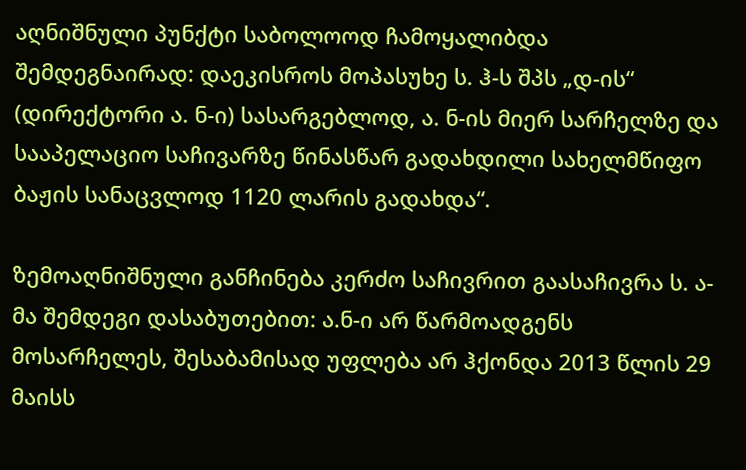აღნიშნული პუნქტი საბოლოოდ ჩამოყალიბდა შემდეგნაირად: დაეკისროს მოპასუხე ს. ჰ-ს შპს „დ-ის“ (დირექტორი ა. ნ-ი) სასარგებლოდ, ა. ნ-ის მიერ სარჩელზე და სააპელაციო საჩივარზე წინასწარ გადახდილი სახელმწიფო ბაჟის სანაცვლოდ 1120 ლარის გადახდა“.

ზემოაღნიშნული განჩინება კერძო საჩივრით გაასაჩივრა ს. ა-მა შემდეგი დასაბუთებით: ა.ნ-ი არ წარმოადგენს მოსარჩელეს, შესაბამისად უფლება არ ჰქონდა 2013 წლის 29 მაისს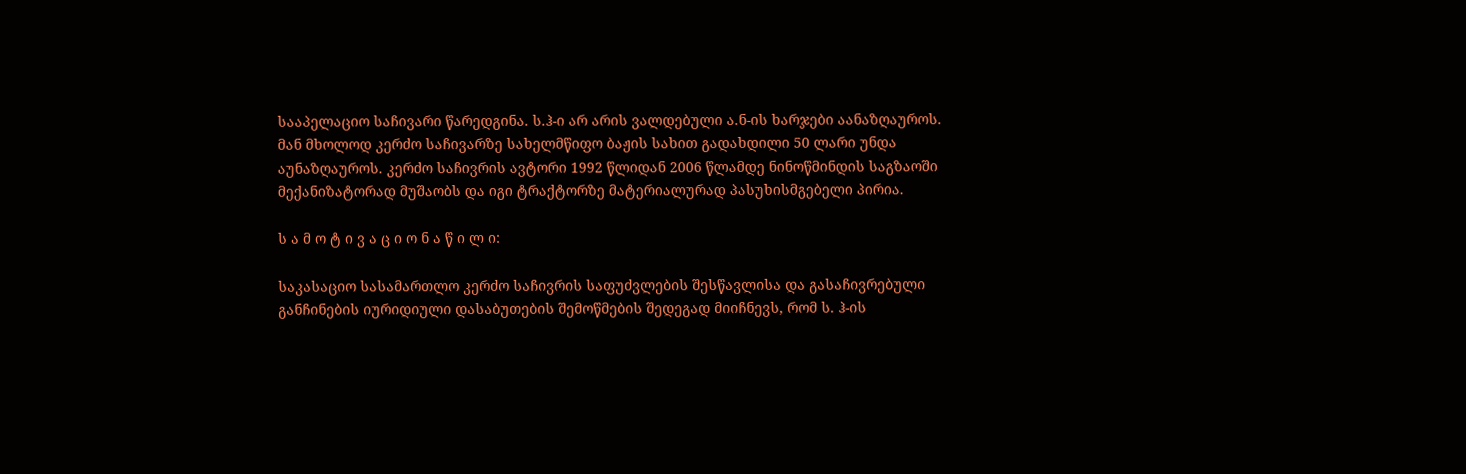სააპელაციო საჩივარი წარედგინა. ს.ჰ-ი არ არის ვალდებული ა.ნ-ის ხარჯები აანაზღაუროს. მან მხოლოდ კერძო საჩივარზე სახელმწიფო ბაჟის სახით გადახდილი 50 ლარი უნდა აუნაზღაუროს. კერძო საჩივრის ავტორი 1992 წლიდან 2006 წლამდე ნინოწმინდის საგზაოში მექანიზატორად მუშაობს და იგი ტრაქტორზე მატერიალურად პასუხისმგებელი პირია.

ს ა მ ო ტ ი ვ ა ც ი ო ნ ა წ ი ლ ი:

საკასაციო სასამართლო კერძო საჩივრის საფუძვლების შესწავლისა და გასაჩივრებული განჩინების იურიდიული დასაბუთების შემოწმების შედეგად მიიჩნევს, რომ ს. ჰ-ის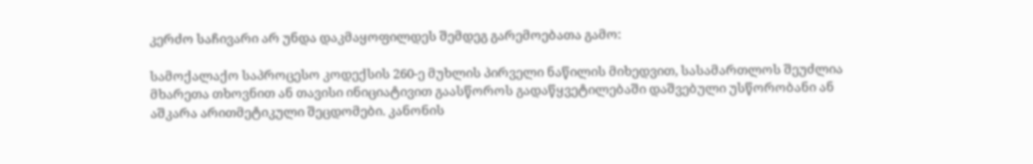კერძო საჩივარი არ უნდა დაკმაყოფილდეს შემდეგ გარემოებათა გამო:

სამოქალაქო საპროცესო კოდექსის 260-ე მუხლის პირველი ნაწილის მიხედვით, სასამართლოს შეუძლია მხარეთა თხოვნით ან თავისი ინიციატივით გაასწოროს გადაწყვეტილებაში დაშვებული უსწორობანი ან აშკარა არითმეტიკული შეცდომები. კანონის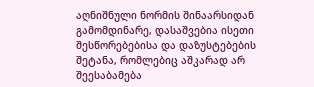აღნიშნული ნორმის შინაარსიდან გამომდინარე, დასაშვებია ისეთი შესწორებებისა და დაზუსტებების შეტანა, რომლებიც აშკარად არ შეესაბამება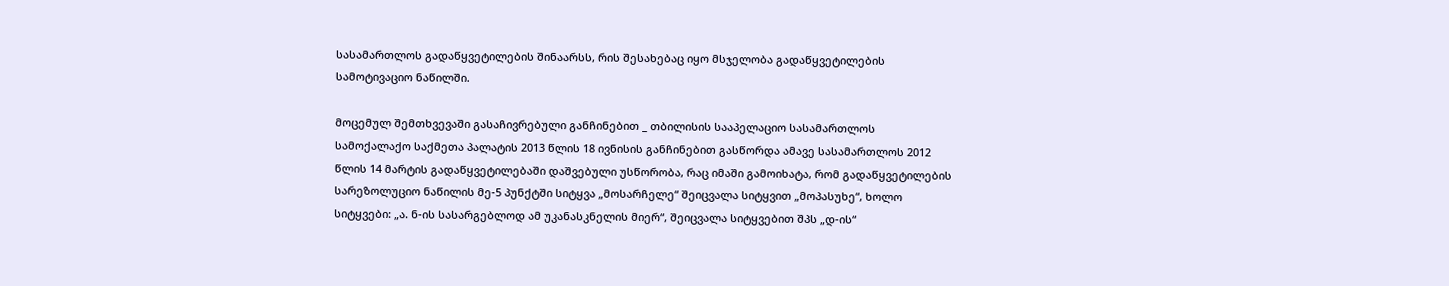სასამართლოს გადაწყვეტილების შინაარსს, რის შესახებაც იყო მსჯელობა გადაწყვეტილების სამოტივაციო ნაწილში.

მოცემულ შემთხვევაში გასაჩივრებული განჩინებით _ თბილისის სააპელაციო სასამართლოს სამოქალაქო საქმეთა პალატის 2013 წლის 18 ივნისის განჩინებით გასწორდა ამავე სასამართლოს 2012 წლის 14 მარტის გადაწყვეტილებაში დაშვებული უსწორობა, რაც იმაში გამოიხატა, რომ გადაწყვეტილების სარეზოლუციო ნაწილის მე-5 პუნქტში სიტყვა „მოსარჩელე“ შეიცვალა სიტყვით „მოპასუხე“, ხოლო სიტყვები: „ა. ნ-ის სასარგებლოდ ამ უკანასკნელის მიერ“, შეიცვალა სიტყვებით შპს „დ-ის“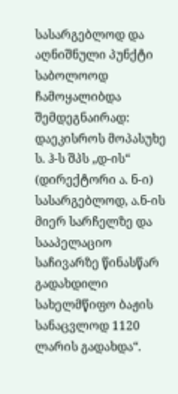სასარგებლოდ და აღნიშნული პუნქტი საბოლოოდ ჩამოყალიბდა შემდეგნაირად: დაეკისროს მოპასუხე ს. ჰ-ს შპს „დ-ის“ (დირექტორი ა. ნ-ი) სასარგებლოდ, ა.ნ-ის მიერ სარჩელზე და სააპელაციო საჩივარზე წინასწარ გადახდილი სახელმწიფო ბაჟის სანაცვლოდ 1120 ლარის გადახდა“.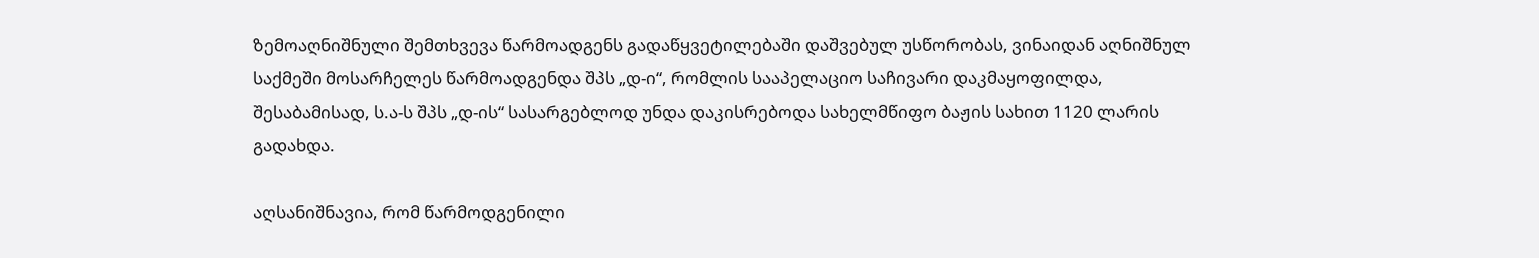ზემოაღნიშნული შემთხვევა წარმოადგენს გადაწყვეტილებაში დაშვებულ უსწორობას, ვინაიდან აღნიშნულ საქმეში მოსარჩელეს წარმოადგენდა შპს „დ-ი“, რომლის სააპელაციო საჩივარი დაკმაყოფილდა, შესაბამისად, ს.ა-ს შპს „დ-ის“ სასარგებლოდ უნდა დაკისრებოდა სახელმწიფო ბაჟის სახით 1120 ლარის გადახდა.

აღსანიშნავია, რომ წარმოდგენილი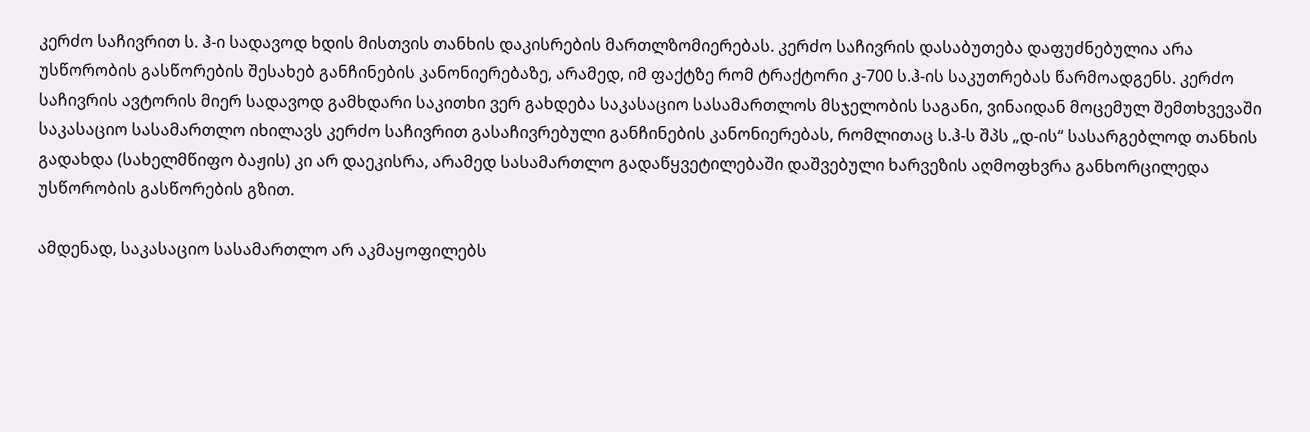კერძო საჩივრით ს. ჰ-ი სადავოდ ხდის მისთვის თანხის დაკისრების მართლზომიერებას. კერძო საჩივრის დასაბუთება დაფუძნებულია არა უსწორობის გასწორების შესახებ განჩინების კანონიერებაზე, არამედ, იმ ფაქტზე რომ ტრაქტორი კ-700 ს.ჰ-ის საკუთრებას წარმოადგენს. კერძო საჩივრის ავტორის მიერ სადავოდ გამხდარი საკითხი ვერ გახდება საკასაციო სასამართლოს მსჯელობის საგანი, ვინაიდან მოცემულ შემთხვევაში საკასაციო სასამართლო იხილავს კერძო საჩივრით გასაჩივრებული განჩინების კანონიერებას, რომლითაც ს.ჰ-ს შპს „დ-ის“ სასარგებლოდ თანხის გადახდა (სახელმწიფო ბაჟის) კი არ დაეკისრა, არამედ სასამართლო გადაწყვეტილებაში დაშვებული ხარვეზის აღმოფხვრა განხორცილედა უსწორობის გასწორების გზით.

ამდენად, საკასაციო სასამართლო არ აკმაყოფილებს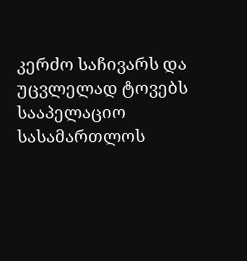კერძო საჩივარს და უცვლელად ტოვებს სააპელაციო სასამართლოს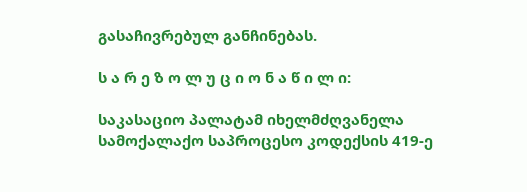გასაჩივრებულ განჩინებას.

ს ა რ ე ზ ო ლ უ ც ი ო ნ ა წ ი ლ ი:

საკასაციო პალატამ იხელმძღვანელა სამოქალაქო საპროცესო კოდექსის 419-ე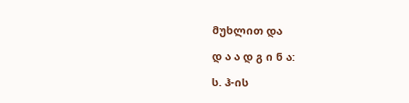მუხლით და

დ ა ა დ გ ი ნ ა:

ს. ჰ-ის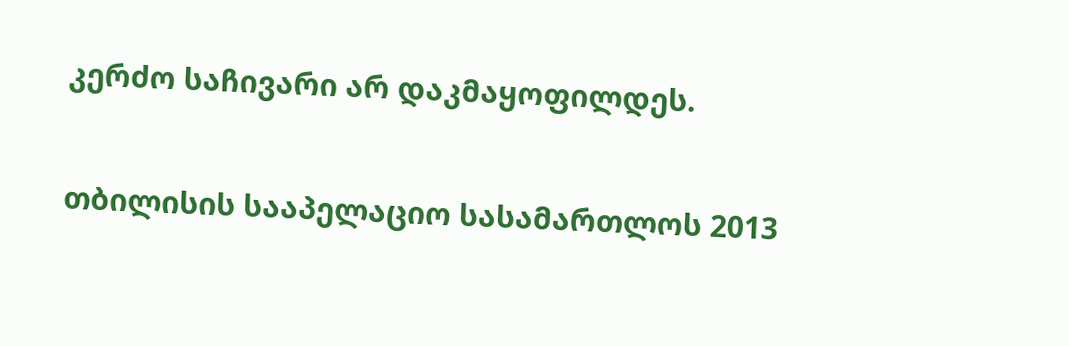კერძო საჩივარი არ დაკმაყოფილდეს.

თბილისის სააპელაციო სასამართლოს 2013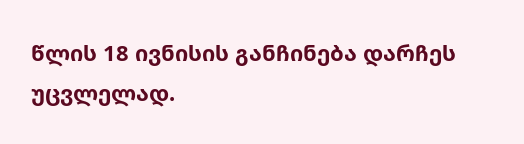წლის 18 ივნისის განჩინება დარჩეს უცვლელად.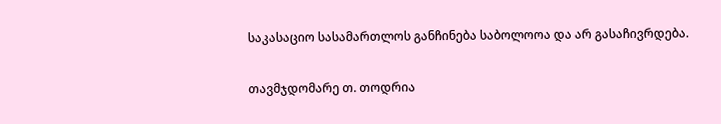საკასაციო სასამართლოს განჩინება საბოლოოა და არ გასაჩივრდება.

თავმჯდომარე თ. თოდრია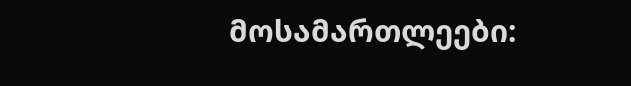მოსამართლეები: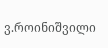ვ.როინიშვილი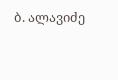ბ. ალავიძე